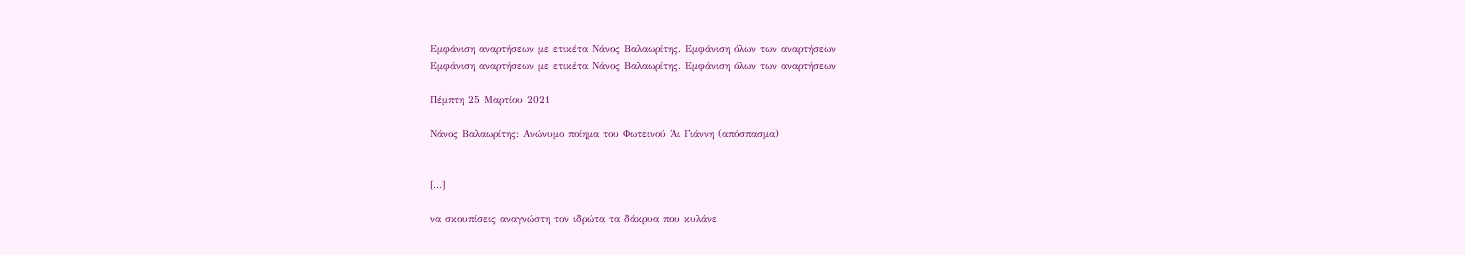Εμφάνιση αναρτήσεων με ετικέτα Νάνος Βαλαωρίτης. Εμφάνιση όλων των αναρτήσεων
Εμφάνιση αναρτήσεων με ετικέτα Νάνος Βαλαωρίτης. Εμφάνιση όλων των αναρτήσεων

Πέμπτη 25 Μαρτίου 2021

Νάνος Βαλαωρίτης: Ανώνυμο ποίημα του Φωτεινού Άι Γιάννη (απόσπασμα)


[...]

να σκουπίσεις αναγνώστη τον ιδρώτα τα δάκρυα που κυλάνε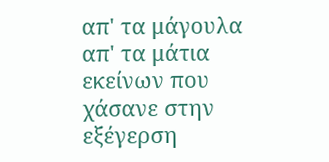απ' τα μάγουλα απ' τα μάτια εκείνων που χάσανε στην εξέγερση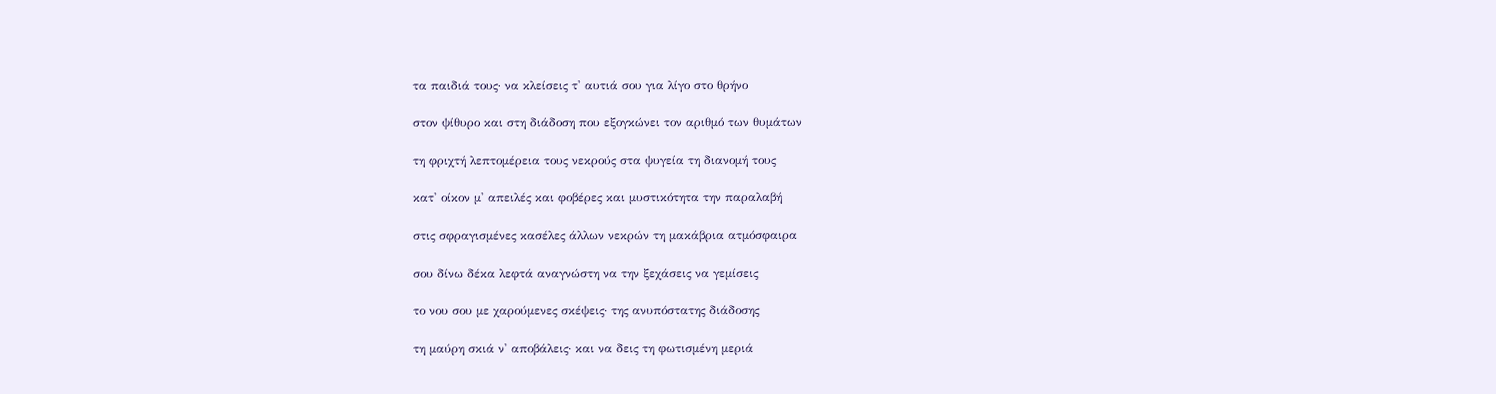τα παιδιά τους· να κλείσεις τ' αυτιά σου για λίγο στο θρήνο

στον ψίθυρο και στη διάδοση που εξογκώνει τον αριθμό των θυμάτων

τη φριχτή λεπτομέρεια τους νεκρούς στα ψυγεία τη διανομή τους

κατ' οίκον μ' απειλές και φοβέρες και μυστικότητα την παραλαβή

στις σφραγισμένες κασέλες άλλων νεκρών τη μακάβρια ατμόσφαιρα

σου δίνω δέκα λεφτά αναγνώστη να την ξεχάσεις να γεμίσεις

το νου σου με χαρούμενες σκέψεις· της ανυπόστατης διάδοσης

τη μαύρη σκιά ν' αποβάλεις· και να δεις τη φωτισμένη μεριά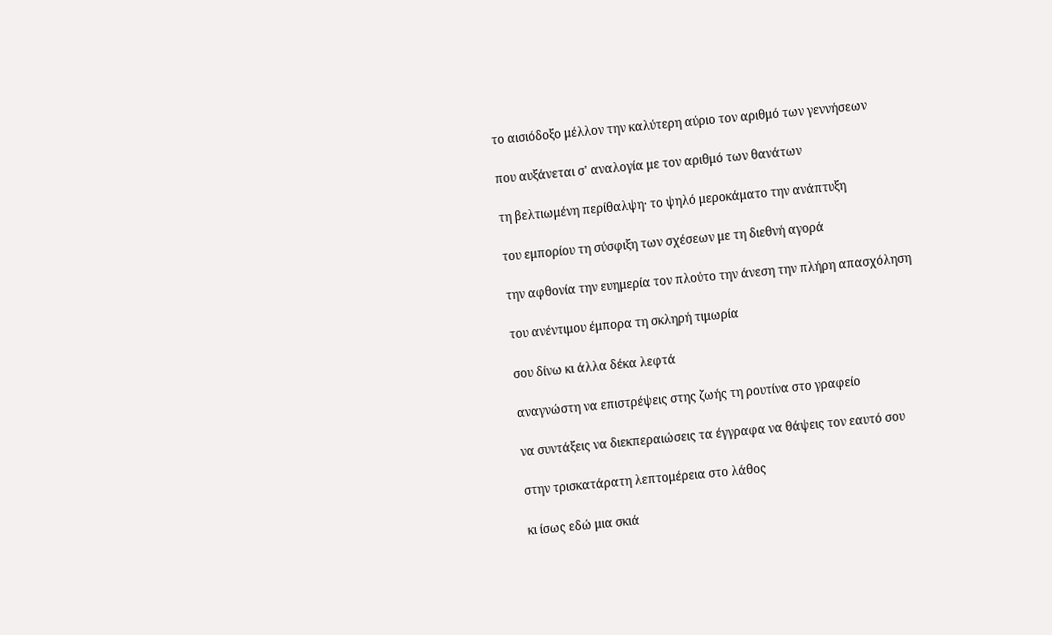το αισιόδοξο μέλλον την καλύτερη αύριο τον αριθμό των γεννήσεων

που αυξάνεται σ' αναλογία με τον αριθμό των θανάτων

τη βελτιωμένη περίθαλψη· το ψηλό μεροκάματο την ανάπτυξη

του εμπορίου τη σύσφιξη των σχέσεων με τη διεθνή αγορά

την αφθονία την ευημερία τον πλούτο την άνεση την πλήρη απασχόληση

του ανέντιμου έμπορα τη σκληρή τιμωρία

σου δίνω κι άλλα δέκα λεφτά

αναγνώστη να επιστρέψεις στης ζωής τη ρουτίνα στο γραφείο

να συντάξεις να διεκπεραιώσεις τα έγγραφα να θάψεις τον εαυτό σου

στην τρισκατάρατη λεπτομέρεια στο λάθος

κι ίσως εδώ μια σκιά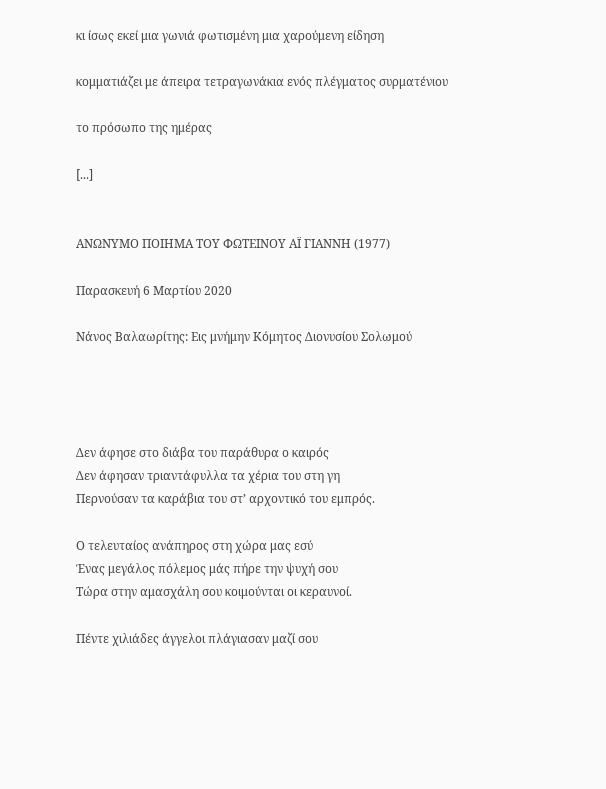κι ίσως εκεί μια γωνιά φωτισμένη μια χαρούμενη είδηση

κομματιάζει με άπειρα τετραγωνάκια ενός πλέγματος συρματένιου

το πρόσωπο της ημέρας

[...]


ΑΝΩΝΥΜΟ ΠΟΙΗΜΑ ΤΟΥ ΦΩΤΕΙΝΟΥ ΑΪ ΓΙΑΝΝΗ (1977)

Παρασκευή 6 Μαρτίου 2020

Νάνος Βαλαωρίτης: Εις μνήμην Κόμητος Διονυσίου Σολωμού




Δεν άφησε στο διάβα του παράθυρα ο καιρός
Δεν άφησαν τριαντάφυλλα τα χέρια του στη γη
Περνούσαν τα καράβια του στ’ αρχοντικό του εμπρός.

Ο τελευταίος ανάπηρος στη χώρα μας εσύ
Ένας μεγάλος πόλεμος μάς πήρε την ψυχή σου
Τώρα στην αμασχάλη σου κοιμούνται οι κεραυνοί.

Πέντε χιλιάδες άγγελοι πλάγιασαν μαζί σου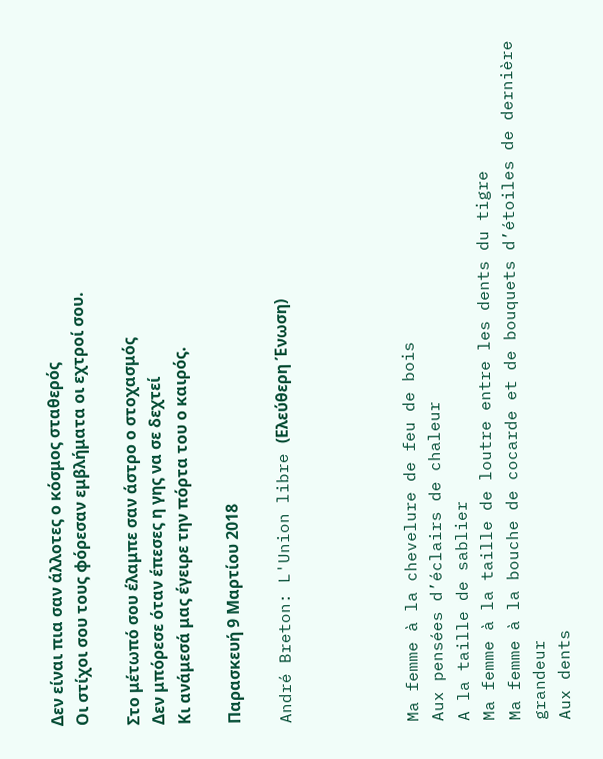Δεν είναι πια σαν άλλοτες ο κόσμος σταθερός
Οι στίχοι σου τους φόρεσαν εμβλήματα οι εχτροί σου.

Στο μέτωπό σου έλαμπε σαν άστρο ο στοχασμός
Δεν μπόρεσε όταν έπεσες η γης να σε δεχτεί
Κι ανάμεσά μας έγειρε την πόρτα του ο καιρός.

Παρασκευή 9 Μαρτίου 2018

André Breton: L'Union libre (Ελεύθερη Ένωση)




Ma femme à la chevelure de feu de bois
Aux pensées d’éclairs de chaleur
A la taille de sablier
Ma femme à la taille de loutre entre les dents du tigre
Ma femme à la bouche de cocarde et de bouquets d’étoiles de dernière grandeur
Aux dents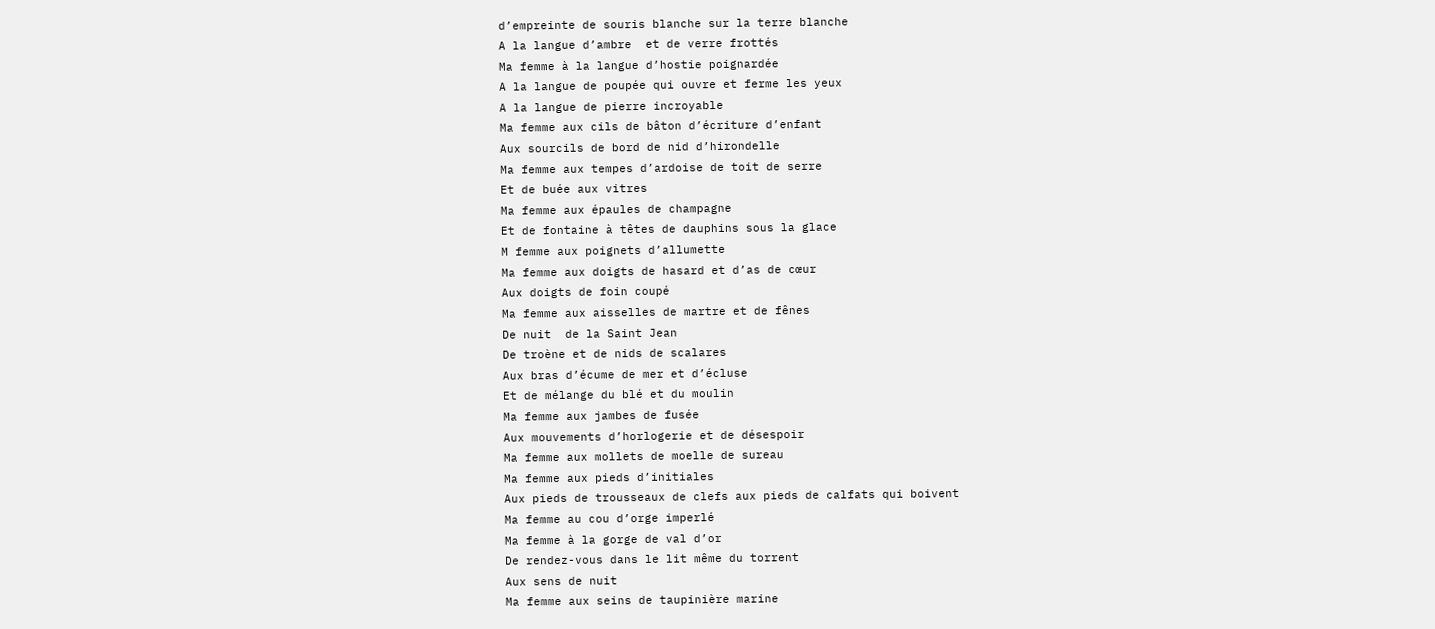d’empreinte de souris blanche sur la terre blanche
A la langue d’ambre  et de verre frottés
Ma femme à la langue d’hostie poignardée
A la langue de poupée qui ouvre et ferme les yeux
A la langue de pierre incroyable
Ma femme aux cils de bâton d’écriture d’enfant
Aux sourcils de bord de nid d’hirondelle
Ma femme aux tempes d’ardoise de toit de serre
Et de buée aux vitres
Ma femme aux épaules de champagne
Et de fontaine à têtes de dauphins sous la glace
M femme aux poignets d’allumette
Ma femme aux doigts de hasard et d’as de cœur
Aux doigts de foin coupé
Ma femme aux aisselles de martre et de fênes
De nuit  de la Saint Jean
De troène et de nids de scalares
Aux bras d’écume de mer et d’écluse
Et de mélange du blé et du moulin
Ma femme aux jambes de fusée
Aux mouvements d’horlogerie et de désespoir
Ma femme aux mollets de moelle de sureau
Ma femme aux pieds d’initiales
Aux pieds de trousseaux de clefs aux pieds de calfats qui boivent
Ma femme au cou d’orge imperlé
Ma femme à la gorge de val d’or
De rendez-vous dans le lit même du torrent
Aux sens de nuit
Ma femme aux seins de taupinière marine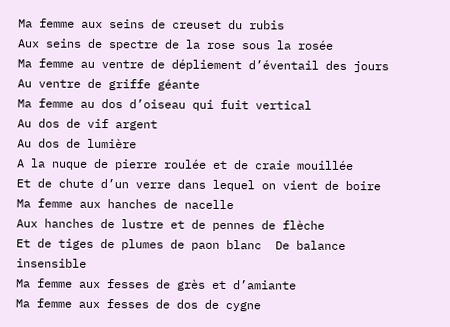Ma femme aux seins de creuset du rubis
Aux seins de spectre de la rose sous la rosée
Ma femme au ventre de dépliement d’éventail des jours
Au ventre de griffe géante
Ma femme au dos d’oiseau qui fuit vertical
Au dos de vif argent
Au dos de lumière
A la nuque de pierre roulée et de craie mouillée
Et de chute d’un verre dans lequel on vient de boire
Ma femme aux hanches de nacelle
Aux hanches de lustre et de pennes de flèche
Et de tiges de plumes de paon blanc  De balance insensible
Ma femme aux fesses de grès et d’amiante
Ma femme aux fesses de dos de cygne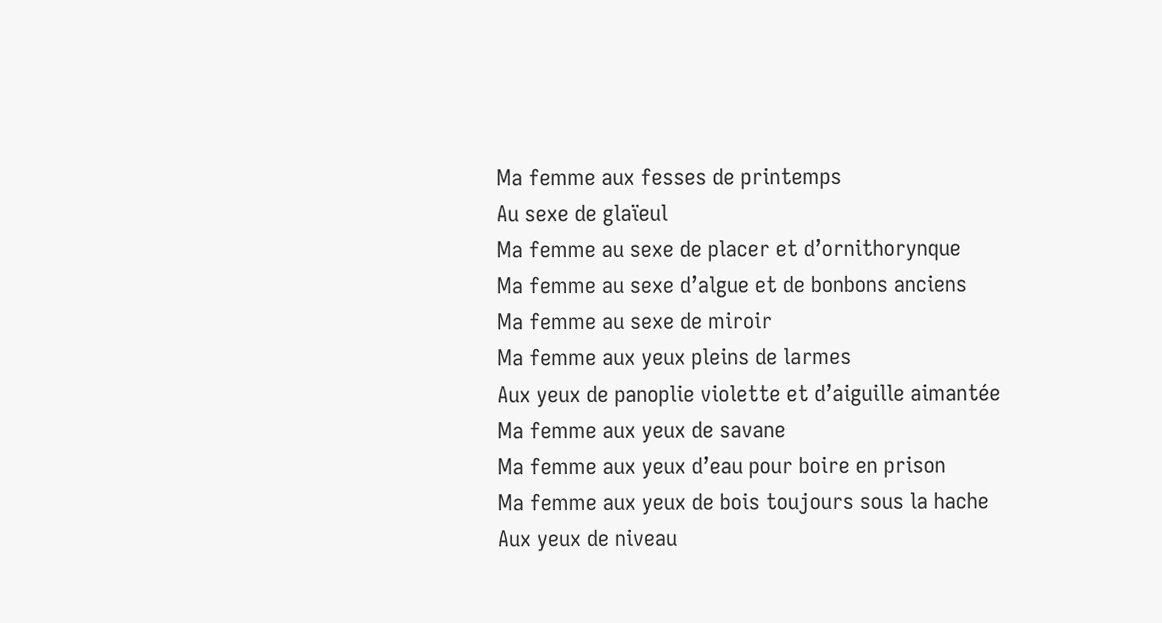Ma femme aux fesses de printemps
Au sexe de glaïeul
Ma femme au sexe de placer et d’ornithorynque
Ma femme au sexe d’algue et de bonbons anciens
Ma femme au sexe de miroir
Ma femme aux yeux pleins de larmes
Aux yeux de panoplie violette et d’aiguille aimantée
Ma femme aux yeux de savane
Ma femme aux yeux d’eau pour boire en prison
Ma femme aux yeux de bois toujours sous la hache
Aux yeux de niveau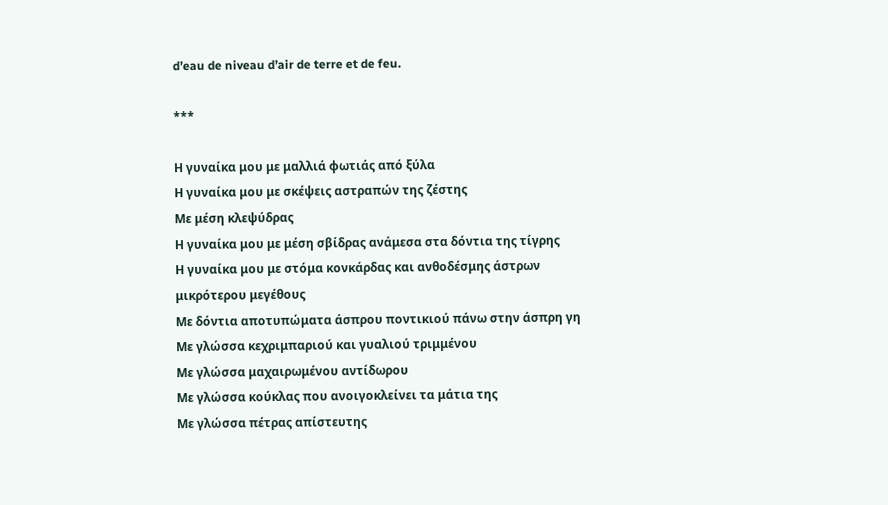d’eau de niveau d’air de terre et de feu.

***

Η γυναίκα μου με μαλλιά φωτιάς από ξύλα
Η γυναίκα μου με σκέψεις αστραπών της ζέστης
Με μέση κλεψύδρας
Η γυναίκα μου με μέση σβίδρας ανάμεσα στα δόντια της τίγρης
Η γυναίκα μου με στόμα κονκάρδας και ανθοδέσμης άστρων
μικρότερου μεγέθους
Με δόντια αποτυπώματα άσπρου ποντικιού πάνω στην άσπρη γη
Με γλώσσα κεχριμπαριού και γυαλιού τριμμένου
Με γλώσσα μαχαιρωμένου αντίδωρου
Με γλώσσα κούκλας που ανοιγοκλείνει τα μάτια της
Με γλώσσα πέτρας απίστευτης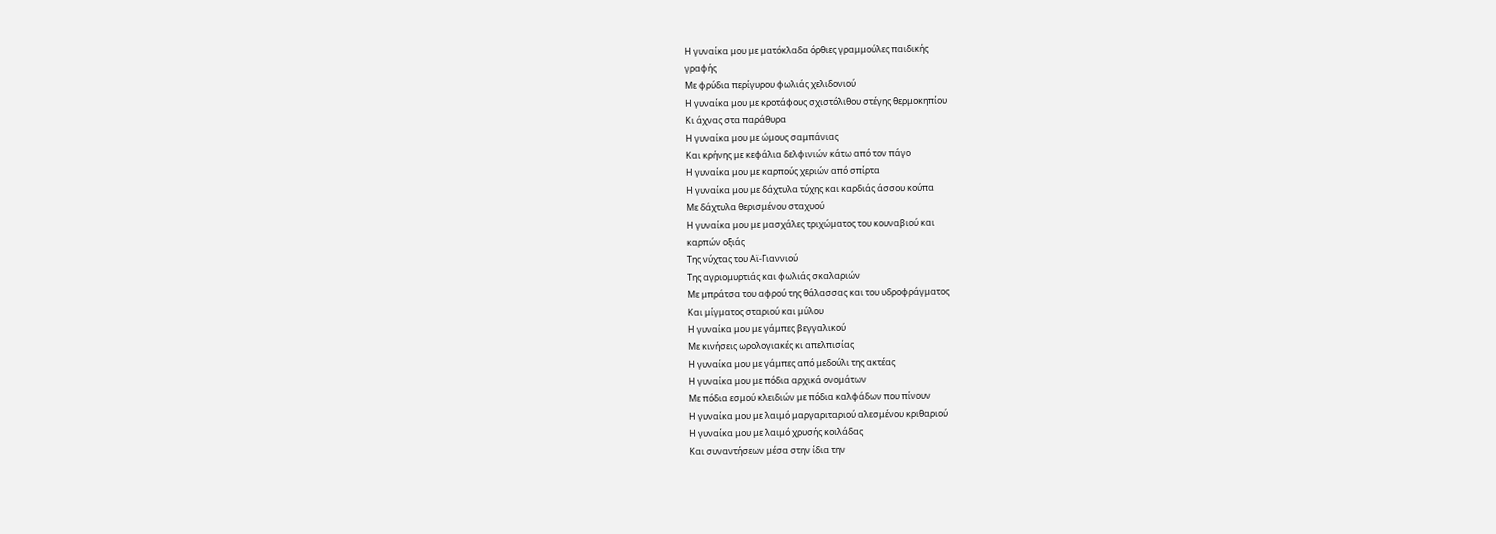Η γυναίκα μου με ματόκλαδα όρθιες γραμμούλες παιδικής
γραφής
Με φρύδια περίγυρου φωλιάς χελιδονιού
Η γυναίκα μου με κροτάφους σχιστόλιθου στέγης θερμοκηπίου
Κι άχνας στα παράθυρα
Η γυναίκα μου με ώμους σαμπάνιας
Και κρήνης με κεφάλια δελφινιών κάτω από τον πάγο
Η γυναίκα μου με καρπούς χεριών από σπίρτα
Η γυναίκα μου με δάχτυλα τύχης και καρδιάς άσσου κούπα
Με δάχτυλα θερισμένου σταχυού
Η γυναίκα μου με μασχάλες τριχώματος του κουναβιού και
καρπών οξιάς
Της νύχτας του Αϊ-Γιαννιού
Της αγριομυρτιάς και φωλιάς σκαλαριών
Με μπράτσα του αφρού της θάλασσας και του υδροφράγματος
Και μίγματος σταριού και μύλου
Η γυναίκα μου με γάμπες βεγγαλικού
Με κινήσεις ωρολογιακές κι απελπισίας
Η γυναίκα μου με γάμπες από μεδούλι της ακτέας
Η γυναίκα μου με πόδια αρχικά ονομάτων
Με πόδια εσμού κλειδιών με πόδια καλφάδων που πίνουν
Η γυναίκα μου με λαιμό μαργαριταριού αλεσμένου κριθαριού
Η γυναίκα μου με λαιμό χρυσής κοιλάδας
Και συναντήσεων μέσα στην ίδια την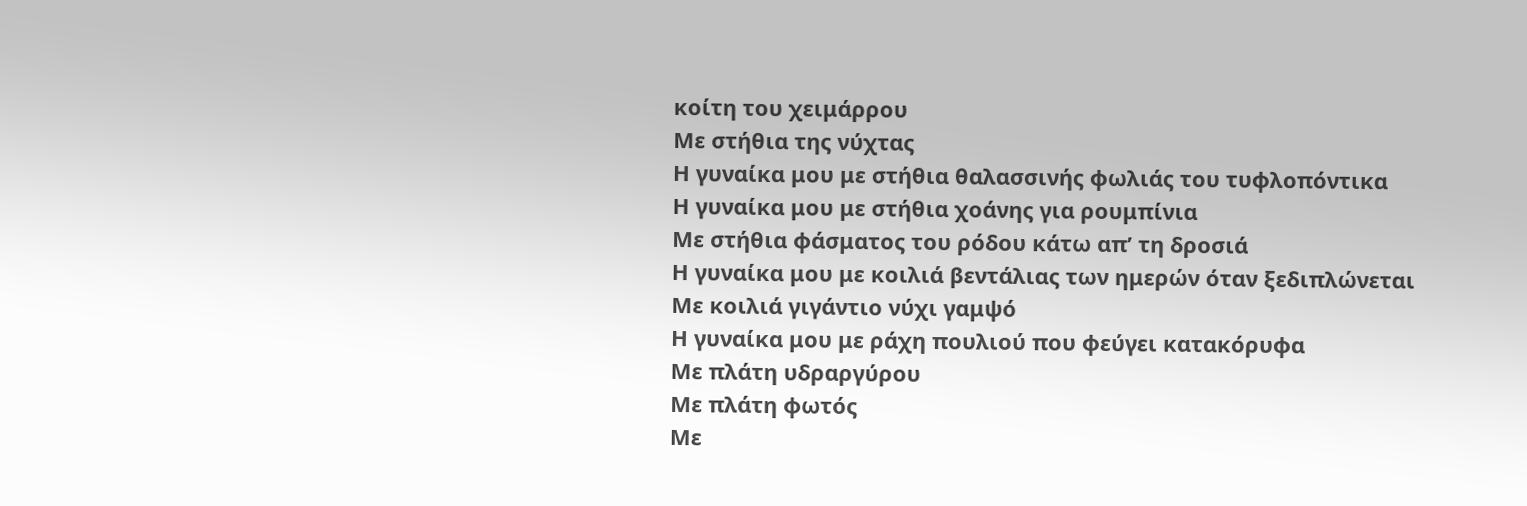κοίτη του χειμάρρου
Με στήθια της νύχτας
Η γυναίκα μου με στήθια θαλασσινής φωλιάς του τυφλοπόντικα
Η γυναίκα μου με στήθια χοάνης για ρουμπίνια
Με στήθια φάσματος του ρόδου κάτω απ’ τη δροσιά
Η γυναίκα μου με κοιλιά βεντάλιας των ημερών όταν ξεδιπλώνεται
Με κοιλιά γιγάντιο νύχι γαμψό
Η γυναίκα μου με ράχη πουλιού που φεύγει κατακόρυφα
Με πλάτη υδραργύρου
Με πλάτη φωτός
Με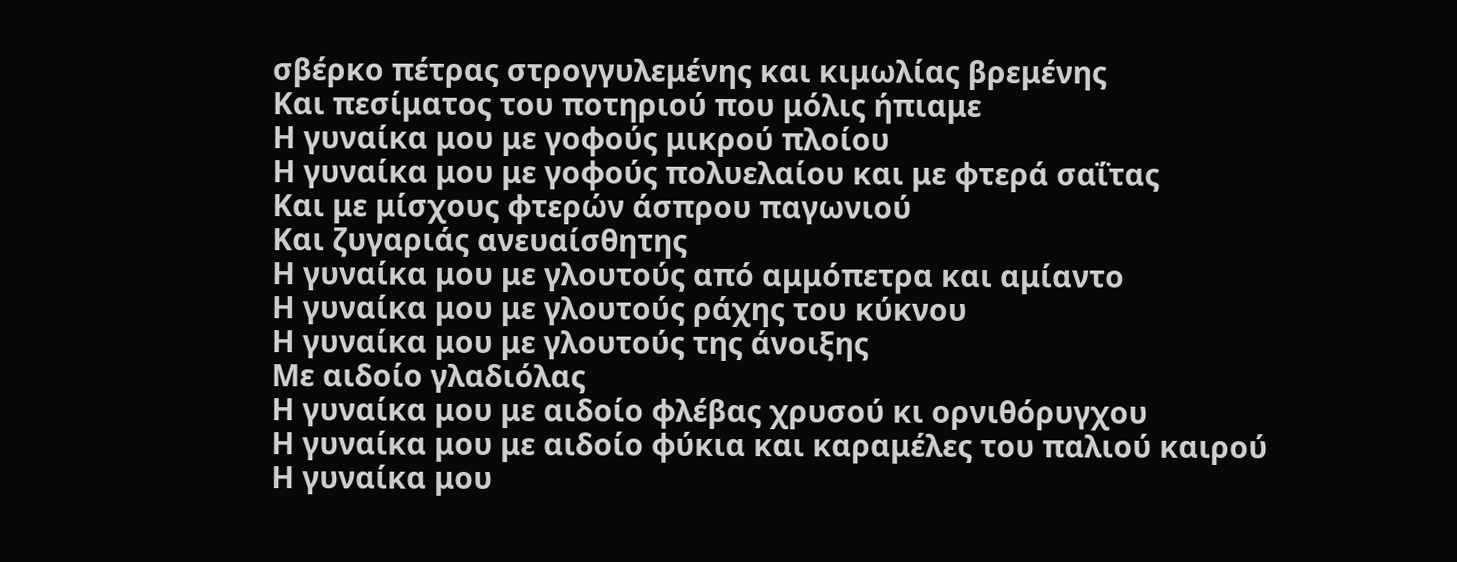σβέρκο πέτρας στρογγυλεμένης και κιμωλίας βρεμένης
Και πεσίματος του ποτηριού που μόλις ήπιαμε
Η γυναίκα μου με γοφούς μικρού πλοίου
Η γυναίκα μου με γοφούς πολυελαίου και με φτερά σαΐτας
Και με μίσχους φτερών άσπρου παγωνιού
Και ζυγαριάς ανευαίσθητης
Η γυναίκα μου με γλουτούς από αμμόπετρα και αμίαντο
Η γυναίκα μου με γλουτούς ράχης του κύκνου
Η γυναίκα μου με γλουτούς της άνοιξης
Με αιδοίο γλαδιόλας
Η γυναίκα μου με αιδοίο φλέβας χρυσού κι ορνιθόρυγχου
Η γυναίκα μου με αιδοίο φύκια και καραμέλες του παλιού καιρού
Η γυναίκα μου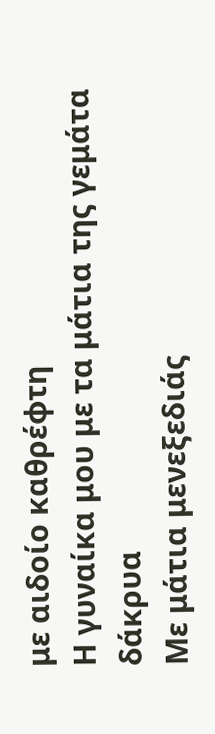με αιδοίο καθρέφτη
Η γυναίκα μου με τα μάτια της γεμάτα δάκρυα
Με μάτια μενεξεδιάς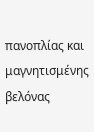πανοπλίας και μαγνητισμένης βελόνας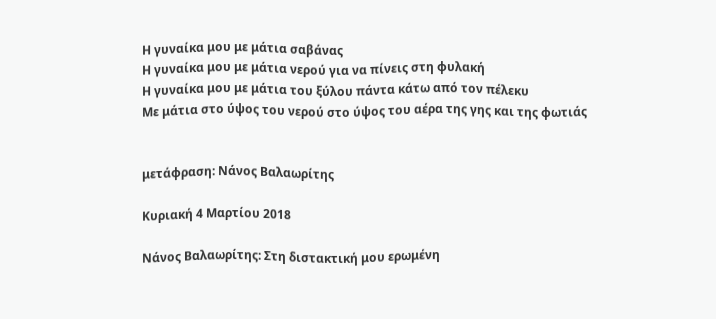Η γυναίκα μου με μάτια σαβάνας
Η γυναίκα μου με μάτια νερού για να πίνεις στη φυλακή
Η γυναίκα μου με μάτια του ξύλου πάντα κάτω από τον πέλεκυ
Με μάτια στο ύψος του νερού στο ύψος του αέρα της γης και της φωτιάς


μετάφραση: Νάνος Βαλαωρίτης

Κυριακή 4 Μαρτίου 2018

Νάνος Βαλαωρίτης: Στη διστακτική μου ερωμένη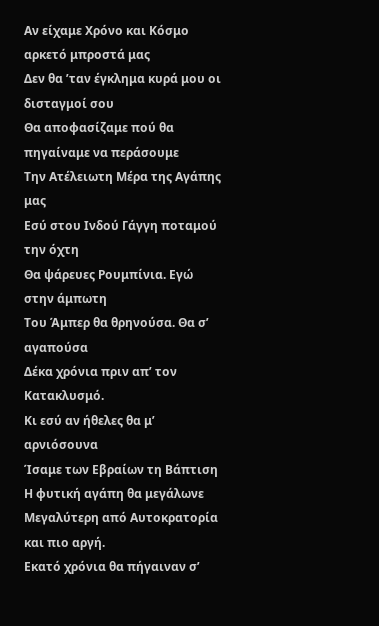Αν είχαμε Χρόνο και Κόσμο αρκετό μπροστά μας
Δεν θα ’ταν έγκλημα κυρά μου οι δισταγμοί σου
Θα αποφασίζαμε πού θα πηγαίναμε να περάσουμε
Την Ατέλειωτη Μέρα της Αγάπης μας
Εσύ στου Ινδού Γάγγη ποταμού την όχτη
Θα ψάρευες Ρουμπίνια. Εγώ στην άμπωτη
Του Άμπερ θα θρηνούσα. Θα σ’ αγαπούσα
Δέκα χρόνια πριν απ’ τον Κατακλυσμό.
Κι εσύ αν ήθελες θα μ’ αρνιόσουνα
Ίσαμε των Εβραίων τη Βάπτιση
Η φυτική αγάπη θα μεγάλωνε
Μεγαλύτερη από Αυτοκρατορία και πιο αργή.
Εκατό χρόνια θα πήγαιναν σ’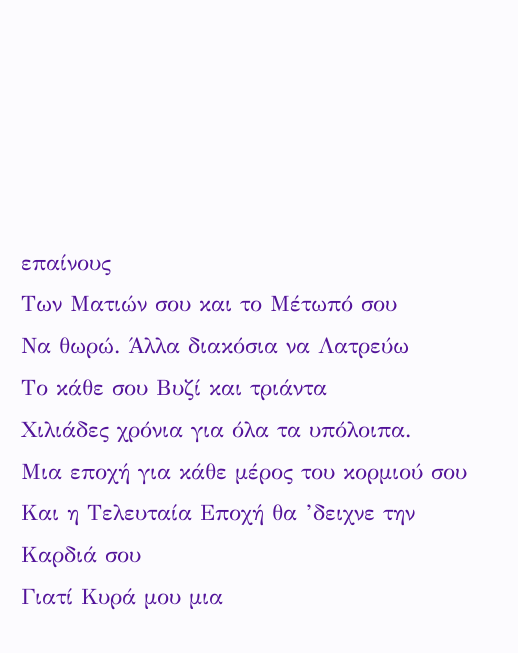επαίνους
Των Ματιών σου και το Μέτωπό σου
Να θωρώ. Άλλα διακόσια να Λατρεύω
Το κάθε σου Βυζί και τριάντα
Χιλιάδες χρόνια για όλα τα υπόλοιπα.
Μια εποχή για κάθε μέρος του κορμιού σου
Και η Τελευταία Εποχή θα ’δειχνε την Καρδιά σου
Γιατί Κυρά μου μια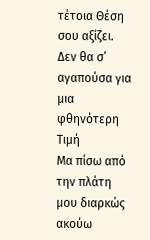τέτοια Θέση σου αξίζει.
Δεν θα σ’ αγαπούσα για μια φθηνότερη Τιμή
Μα πίσω από την πλάτη μου διαρκώς ακούω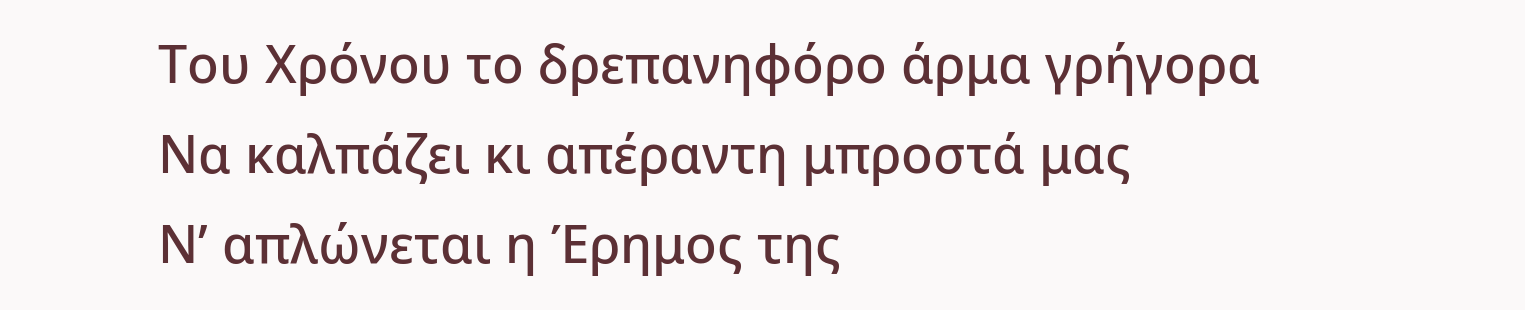Του Χρόνου το δρεπανηφόρο άρμα γρήγορα
Να καλπάζει κι απέραντη μπροστά μας
Ν’ απλώνεται η Έρημος της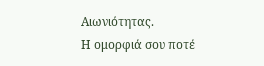Αιωνιότητας.
Η ομορφιά σου ποτέ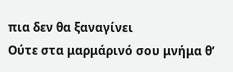πια δεν θα ξαναγίνει
Ούτε στα μαρμάρινό σου μνήμα θ’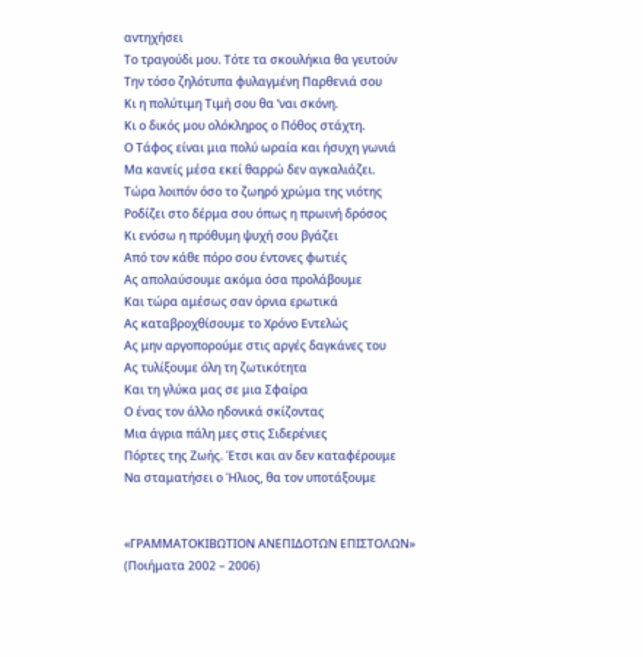αντηχήσει
Το τραγούδι μου. Τότε τα σκουλήκια θα γευτούν
Την τόσο ζηλότυπα φυλαγμένη Παρθενιά σου
Κι η πολύτιμη Τιμή σου θα ’ναι σκόνη.
Κι ο δικός μου ολόκληρος ο Πόθος στάχτη.
Ο Τάφος είναι μια πολύ ωραία και ήσυχη γωνιά
Μα κανείς μέσα εκεί θαρρώ δεν αγκαλιάζει.
Τώρα λοιπόν όσο το ζωηρό χρώμα της νιότης
Ροδίζει στο δέρμα σου όπως η πρωινή δρόσος
Κι ενόσω η πρόθυμη ψυχή σου βγάζει
Από τον κάθε πόρο σου έντονες φωτιές
Ας απολαύσουμε ακόμα όσα προλάβουμε
Και τώρα αμέσως σαν όρνια ερωτικά
Ας καταβροχθίσουμε το Χρόνο Εντελώς
Ας μην αργοπορούμε στις αργές δαγκάνες του
Ας τυλίξουμε όλη τη ζωτικότητα
Και τη γλύκα μας σε μια Σφαίρα
Ο ένας τον άλλο ηδονικά σκίζοντας
Μια άγρια πάλη μες στις Σιδερένιες
Πόρτες της Ζωής. Έτσι και αν δεν καταφέρουμε
Να σταματήσει ο Ήλιος, θα τον υποτάξουμε


«ΓΡΑΜΜΑΤΟΚΙΒΩΤΙΟΝ ΑΝΕΠΙΔΟΤΩΝ ΕΠΙΣΤΟΛΩΝ»
(Ποιήματα 2002 – 2006)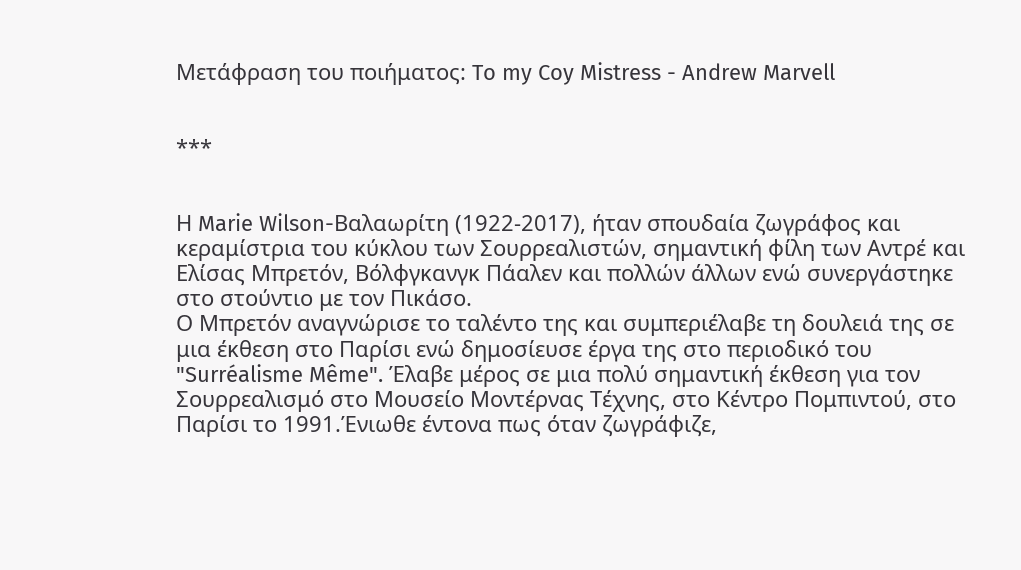Μετάφραση του ποιήματος: To my Coy Mistress - Andrew Marvell


***


Η Marie Wilson-Βαλαωρίτη (1922-2017), ήταν σπουδαία ζωγράφος και κεραμίστρια του κύκλου των Σουρρεαλιστών, σημαντική φίλη των Αντρέ και Ελίσας Μπρετόν, Βόλφγκανγκ Πάαλεν και πολλών άλλων ενώ συνεργάστηκε στο στούντιο με τον Πικάσο.
Ο Μπρετόν αναγνώρισε το ταλέντο της και συμπεριέλαβε τη δουλειά της σε μια έκθεση στο Παρίσι ενώ δημοσίευσε έργα της στο περιοδικό του "Surréalisme Même". Έλαβε μέρος σε μια πολύ σημαντική έκθεση για τον Σουρρεαλισμό στο Μουσείο Μοντέρνας Τέχνης, στο Κέντρο Πομπιντού, στο Παρίσι το 1991.Ένιωθε έντονα πως όταν ζωγράφιζε,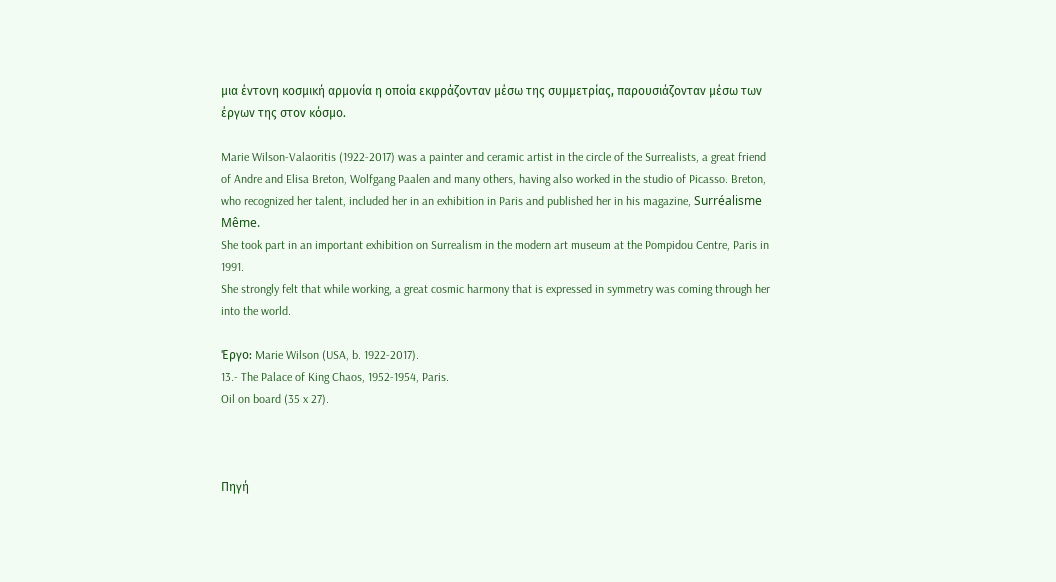μια έντονη κοσμική αρμονία η οποία εκφράζονταν μέσω της συμμετρίας, παρουσιάζονταν μέσω των έργων της στον κόσμο.

Marie Wilson-Valaoritis (1922-2017) was a painter and ceramic artist in the circle of the Surrealists, a great friend of Andre and Elisa Breton, Wolfgang Paalen and many others, having also worked in the studio of Picasso. Breton, who recognized her talent, included her in an exhibition in Paris and published her in his magazine, Surréalisme Même.
She took part in an important exhibition on Surrealism in the modern art museum at the Pompidou Centre, Paris in 1991.
She strongly felt that while working, a great cosmic harmony that is expressed in symmetry was coming through her into the world.

Έργο: Marie Wilson (USA, b. 1922-2017).
13.- The Palace of King Chaos, 1952-1954, Paris.
Oil on board (35 x 27).



Πηγή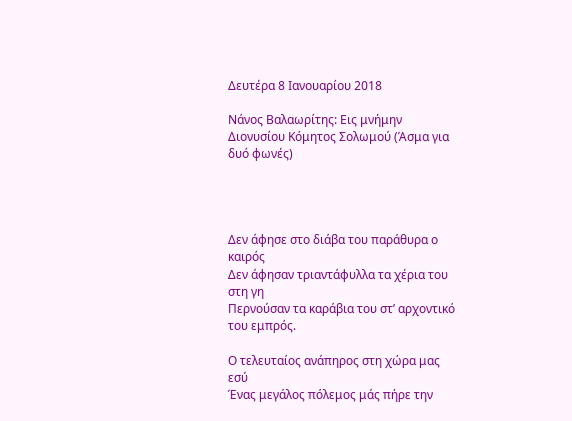Δευτέρα 8 Ιανουαρίου 2018

Νάνος Βαλαωρίτης: Εις μνήμην Διονυσίου Κόμητος Σολωμού (Άσμα για δυό φωνές)




Δεν άφησε στο διάβα του παράθυρα ο καιρός
Δεν άφησαν τριαντάφυλλα τα χέρια του στη γη
Περνούσαν τα καράβια του στ’ αρχοντικό του εμπρός.

Ο τελευταίος ανάπηρος στη χώρα μας εσύ
Ένας μεγάλος πόλεμος μάς πήρε την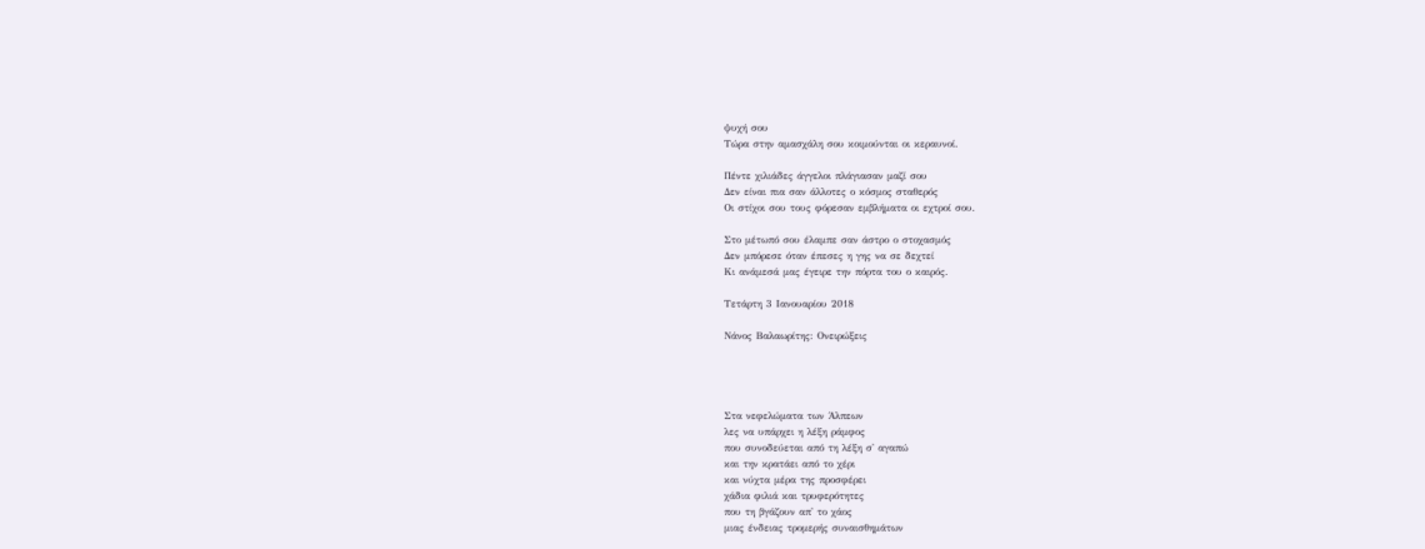ψυχή σου
Τώρα στην αμασχάλη σου κοιμούνται οι κεραυνοί.

Πέντε χιλιάδες άγγελοι πλάγιασαν μαζί σου
Δεν είναι πια σαν άλλοτες ο κόσμος σταθερός
Οι στίχοι σου τους φόρεσαν εμβλήματα οι εχτροί σου.

Στο μέτωπό σου έλαμπε σαν άστρο ο στοχασμός
Δεν μπόρεσε όταν έπεσες η γης να σε δεχτεί
Κι ανάμεσά μας έγειρε την πόρτα του ο καιρός.

Τετάρτη 3 Ιανουαρίου 2018

Νάνος Βαλαωρίτης: Ονειρώξεις




Στα νεφελώματα των Άλπεων
λες να υπάρχει η λέξη ράμφος
που συνοδεύεται από τη λέξη σ' αγαπώ
και την κρατάει από το χέρι
και νύχτα μέρα της προσφέρει
χάδια φιλιά και τρυφερότητες
που τη βγάζουν απ' το χάος
μιας ένδειας τρομερής συναισθημάτων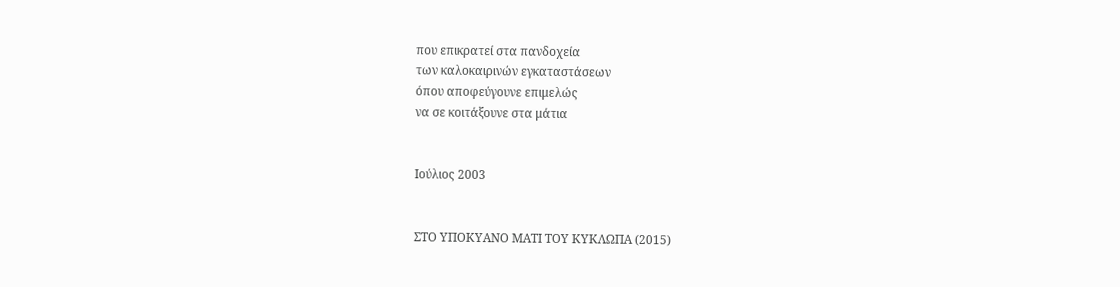που επικρατεί στα πανδοχεία
των καλοκαιρινών εγκαταστάσεων
όπου αποφεύγουνε επιμελώς
να σε κοιτάξουνε στα μάτια


Ιούλιος 2003


ΣΤΟ ΥΠΟΚΥΑΝΟ ΜΑΤΙ ΤΟΥ ΚΥΚΛΩΠΑ (2015)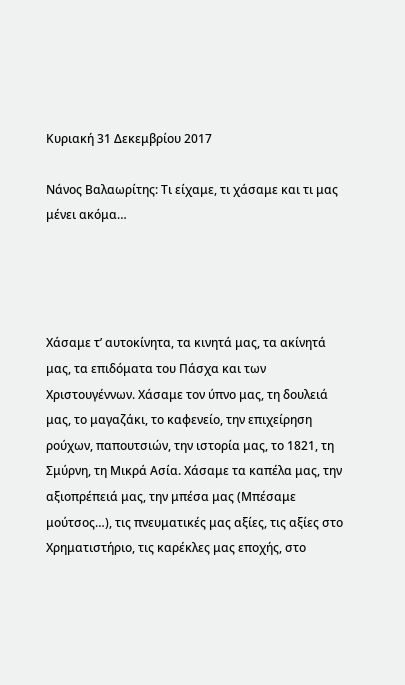Κυριακή 31 Δεκεμβρίου 2017

Νάνος Βαλαωρίτης: Τι είχαμε, τι χάσαμε και τι μας μένει ακόμα…




Χάσαμε τ’ αυτοκίνητα, τα κινητά μας, τα ακίνητά μας, τα επιδόματα του Πάσχα και των Χριστουγέννων. Χάσαμε τον ύπνο μας, τη δουλειά μας, το μαγαζάκι, το καφενείο, την επιχείρηση ρούχων, παπουτσιών, την ιστορία μας, το 1821, τη Σμύρνη, τη Μικρά Ασία. Χάσαμε τα καπέλα μας, την αξιοπρέπειά μας, την μπέσα μας (Μπέσαμε μούτσος…), τις πνευματικές μας αξίες, τις αξίες στο Χρηματιστήριο, τις καρέκλες μας εποχής, στο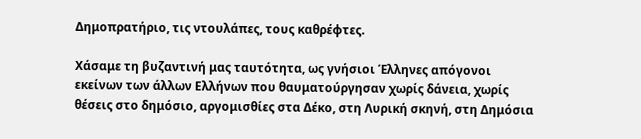Δημοπρατήριο, τις ντουλάπες, τους καθρέφτες.

Χάσαμε τη βυζαντινή μας ταυτότητα, ως γνήσιοι Έλληνες απόγονοι εκείνων των άλλων Ελλήνων που θαυματούργησαν χωρίς δάνεια, χωρίς θέσεις στο δημόσιο, αργομισθίες στα Δέκο, στη Λυρική σκηνή, στη Δημόσια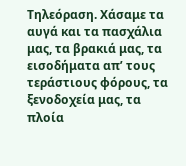Τηλεόραση. Χάσαμε τα αυγά και τα πασχάλια μας, τα βρακιά μας, τα εισοδήματα απ’ τους τεράστιους φόρους, τα ξενοδοχεία μας, τα πλοία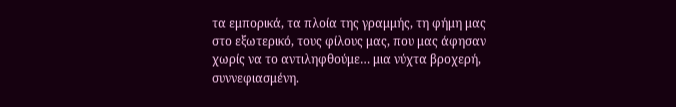τα εμπορικά, τα πλοία της γραμμής, τη φήμη μας στο εξωτερικό, τους φίλους μας, που μας άφησαν χωρίς να το αντιληφθούμε… μια νύχτα βροχερή, συννεφιασμένη.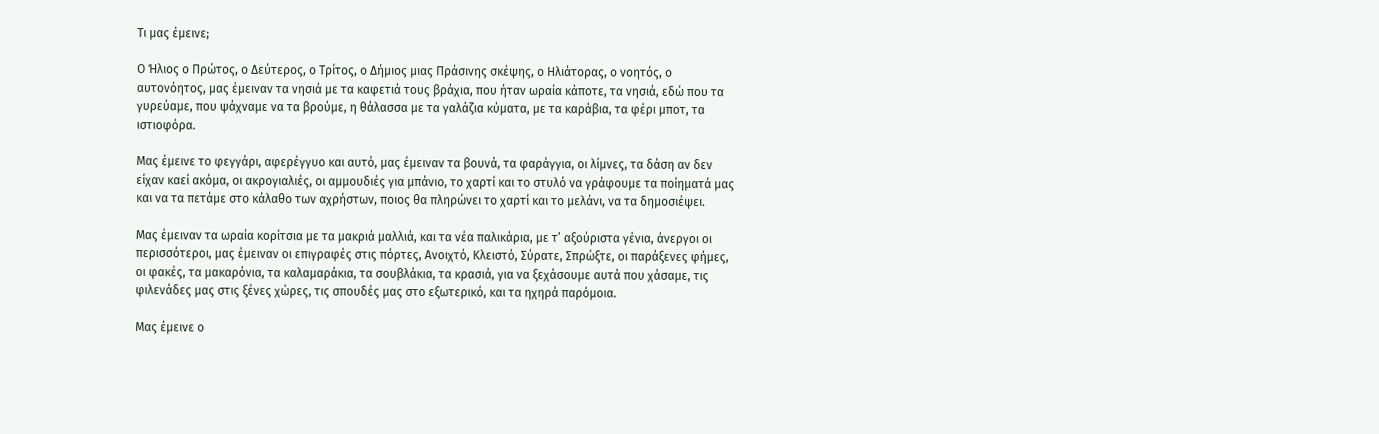Τι μας έμεινε;

Ο Ήλιος ο Πρώτος, ο Δεύτερος, ο Τρίτος, ο Δήμιος μιας Πράσινης σκέψης, ο Ηλιάτορας, ο νοητός, ο αυτονόητος, μας έμειναν τα νησιά με τα καφετιά τους βράχια, που ήταν ωραία κάποτε, τα νησιά, εδώ που τα γυρεύαμε, που ψάχναμε να τα βρούμε, η θάλασσα με τα γαλάζια κύματα, με τα καράβια, τα φέρι μποτ, τα ιστιοφόρα.

Μας έμεινε το φεγγάρι, αφερέγγυο και αυτό, μας έμειναν τα βουνά, τα φαράγγια, οι λίμνες, τα δάση αν δεν είχαν καεί ακόμα, οι ακρογιαλιές, οι αμμουδιές για μπάνιο, το χαρτί και το στυλό να γράφουμε τα ποίηματά μας και να τα πετάμε στο κάλαθο των αχρήστων, ποιος θα πληρώνει το χαρτί και το μελάνι, να τα δημοσιέψει.

Μας έμειναν τα ωραία κορίτσια με τα μακριά μαλλιά, και τα νέα παλικάρια, με τ’ αξούριστα γένια, άνεργοι οι περισσότεροι, μας έμειναν οι επιγραφές στις πόρτες, Ανοιχτό, Κλειστό, Σύρατε, Σπρώξτε, οι παράξενες φήμες, οι φακές, τα μακαρόνια, τα καλαμαράκια, τα σουβλάκια, τα κρασιά, για να ξεχάσουμε αυτά που χάσαμε, τις φιλενάδες μας στις ξένες χώρες, τις σπουδές μας στο εξωτερικό, και τα ηχηρά παρόμοια.

Μας έμεινε ο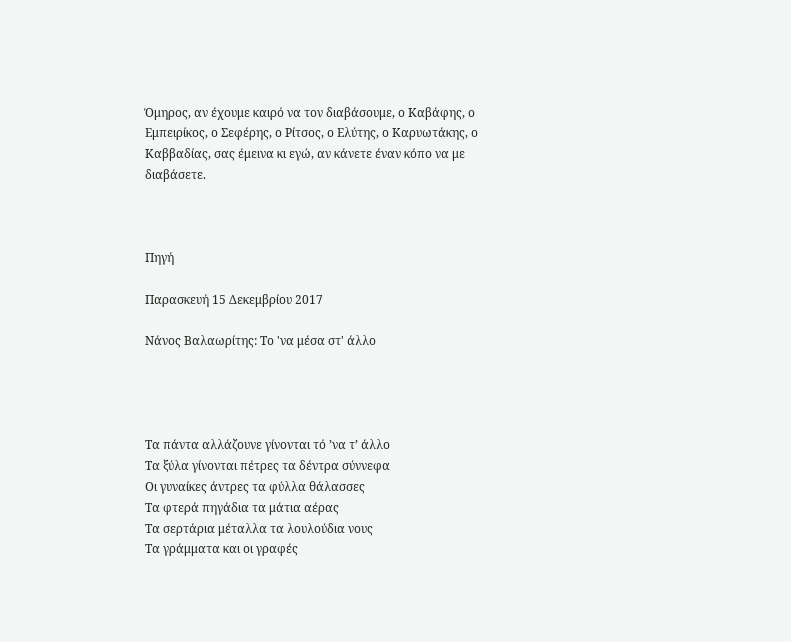Όμηρος, αν έχουμε καιρό να τον διαβάσουμε, ο Καβάφης, ο Εμπειρίκος, ο Σεφέρης, ο Ρίτσος, ο Ελύτης, ο Καρυωτάκης, ο Καββαδίας, σας έμεινα κι εγώ, αν κάνετε έναν κόπο να με διαβάσετε.



Πηγή

Παρασκευή 15 Δεκεμβρίου 2017

Νάνος Βαλαωρίτης: Το 'να μέσα στ' άλλο




Τα πάντα αλλάζουνε γίνονται τό ’να τ’ άλλο
Τα ξύλα γίνονται πέτρες τα δέντρα σύννεφα
Οι γυναίκες άντρες τα φύλλα θάλασσες
Τα φτερά πηγάδια τα μάτια αέρας
Τα σερτάρια μέταλλα τα λουλούδια νους
Τα γράμματα και οι γραφές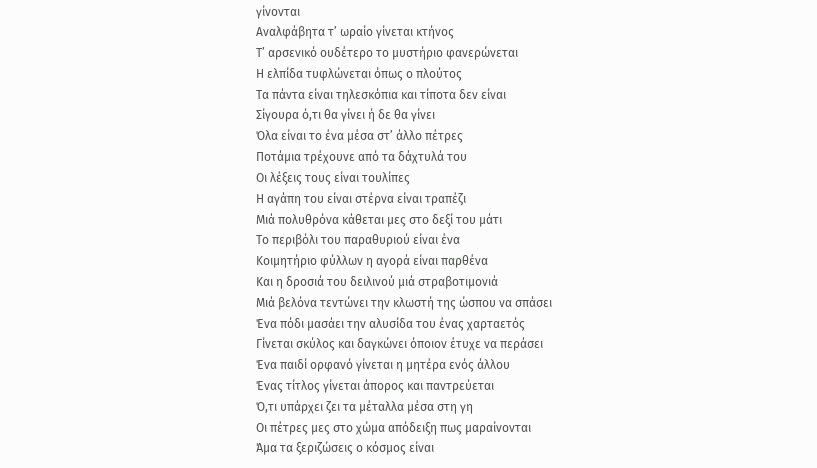γίνονται
Αναλφάβητα τ’ ωραίο γίνεται κτήνος
Τ’ αρσενικό ουδέτερο το μυστήριο φανερώνεται
Η ελπίδα τυφλώνεται όπως ο πλούτος
Τα πάντα είναι τηλεσκόπια και τίποτα δεν είναι
Σίγουρα ό,τι θα γίνει ή δε θα γίνει
Όλα είναι το ένα μέσα στ’ άλλο πέτρες
Ποτάμια τρέχουνε από τα δάχτυλά του
Οι λέξεις τους είναι τουλίπες
Η αγάπη του είναι στέρνα είναι τραπέζι
Μιά πολυθρόνα κάθεται μες στο δεξί του μάτι
Το περιβόλι του παραθυριού είναι ένα
Κοιμητήριο φύλλων η αγορά είναι παρθένα
Και η δροσιά του δειλινού μιά στραβοτιμονιά
Μιά βελόνα τεντώνει την κλωστή της ώσπου να σπάσει
Ένα πόδι μασάει την αλυσίδα του ένας χαρταετός
Γίνεται σκύλος και δαγκώνει όποιον έτυχε να περάσει
Ένα παιδί ορφανό γίνεται η μητέρα ενός άλλου
Ένας τίτλος γίνεται άπορος και παντρεύεται
Ό,τι υπάρχει ζει τα μέταλλα μέσα στη γη
Οι πέτρες μες στο χώμα απόδειξη πως μαραίνονται
Άμα τα ξεριζώσεις ο κόσμος είναι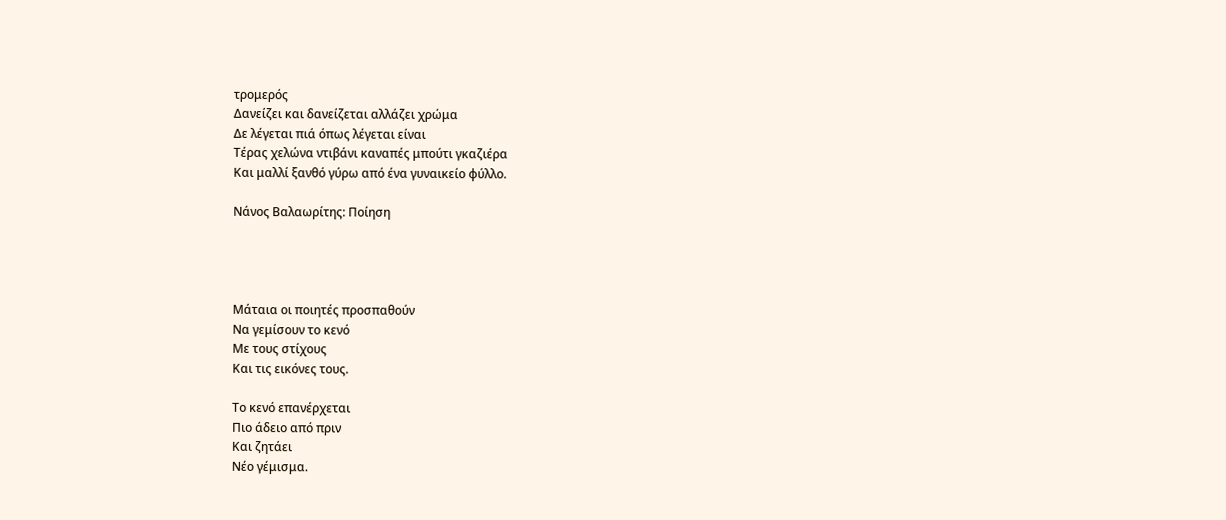τρομερός
Δανείζει και δανείζεται αλλάζει χρώμα
Δε λέγεται πιά όπως λέγεται είναι
Τέρας χελώνα ντιβάνι καναπές μπούτι γκαζιέρα
Και μαλλί ξανθό γύρω από ένα γυναικείο φύλλο.

Νάνος Βαλαωρίτης: Ποίηση




Μάταια οι ποιητές προσπαθούν
Να γεμίσουν το κενό
Με τους στίχους
Και τις εικόνες τους.

Το κενό επανέρχεται
Πιο άδειο από πριν
Και ζητάει
Νέο γέμισμα.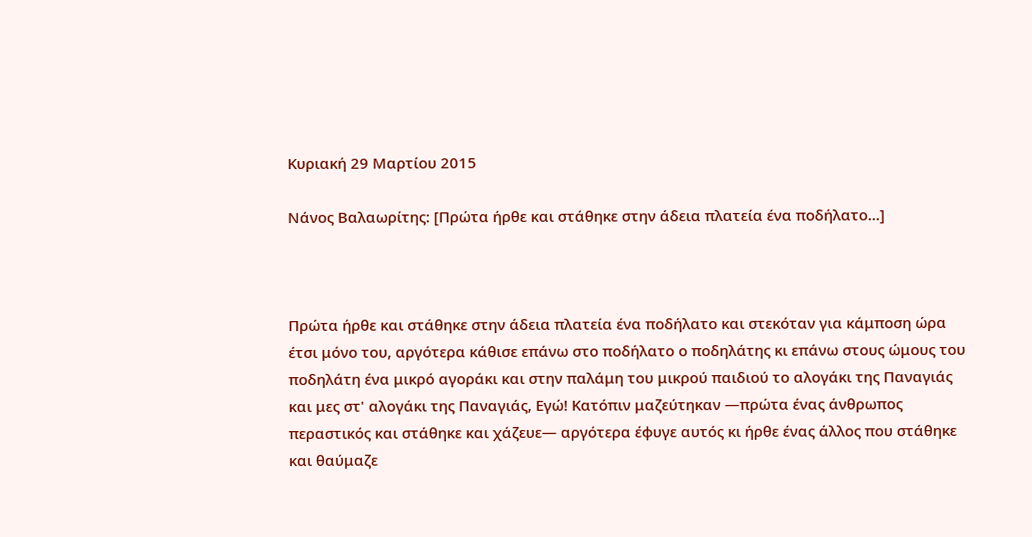Κυριακή 29 Μαρτίου 2015

Νάνος Βαλαωρίτης: [Πρώτα ήρθε και στάθηκε στην άδεια πλατεία ένα ποδήλατο...]



Πρώτα ήρθε και στάθηκε στην άδεια πλατεία ένα ποδήλατο και στεκόταν για κάμποση ώρα έτσι μόνο του, αργότερα κάθισε επάνω στο ποδήλατο ο ποδηλάτης κι επάνω στους ώμους του ποδηλάτη ένα μικρό αγοράκι και στην παλάμη του μικρού παιδιού το αλογάκι της Παναγιάς και μες στ' αλογάκι της Παναγιάς, Εγώ! Κατόπιν μαζεύτηκαν —πρώτα ένας άνθρωπος περαστικός και στάθηκε και χάζευε— αργότερα έφυγε αυτός κι ήρθε ένας άλλος που στάθηκε και θαύμαζε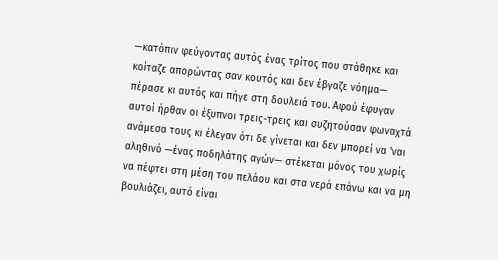—κατόπιν φεύγοντας αυτός ένας τρίτος που στάθηκε και κοίταζε απορώντας σαν κουτός και δεν έβγαζε νόημα— πέρασε κι αυτός και πήγε στη δουλειά του. Αφού έφυγαν αυτοί ήρθαν οι έξυπνοι τρεις-τρεις και συζητούσαν φωναχτά ανάμεσα τους κι έλεγαν ότι δε γίνεται και δεν μπορεί να 'ναι αληθινό —ένας ποδηλάτης αγών— στέκεται μόνος του χωρίς να πέφτει στη μέση του πελάου και στα νερά επάνω και να μη βουλιάζει, αυτό είναι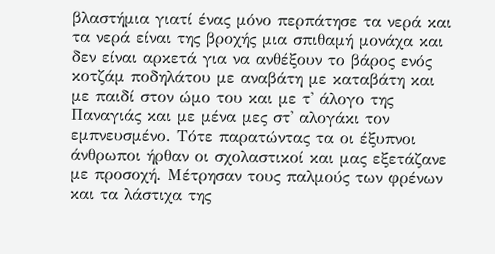βλαστήμια γιατί ένας μόνο περπάτησε τα νερά και τα νερά είναι της βροχής μια σπιθαμή μονάχα και δεν είναι αρκετά για να ανθέξουν το βάρος ενός κοτζάμ ποδηλάτου με αναβάτη με καταβάτη και με παιδί στον ώμο του και με τ' άλογο της Παναγιάς και με μένα μες στ' αλογάκι τον εμπνευσμένο. Τότε παρατώντας τα οι έξυπνοι άνθρωποι ήρθαν οι σχολαστικοί και μας εξετάζανε με προσοχή. Μέτρησαν τους παλμούς των φρένων και τα λάστιχα της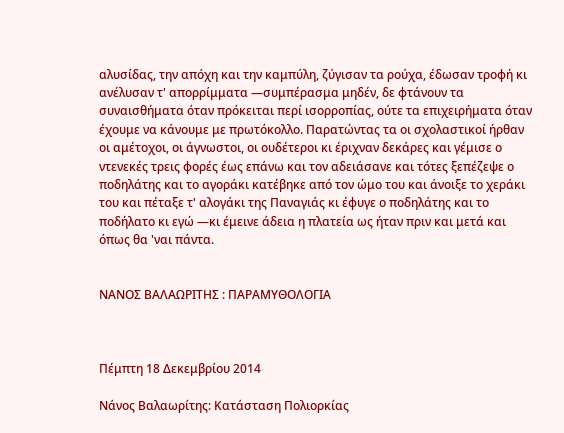αλυσίδας, την απόχη και την καμπύλη, ζύγισαν τα ρούχα, έδωσαν τροφή κι ανέλυσαν τ' απορρίμματα —συμπέρασμα μηδέν, δε φτάνουν τα συναισθήματα όταν πρόκειται περί ισορροπίας, ούτε τα επιχειρήματα όταν έχουμε να κάνουμε με πρωτόκολλο. Παρατώντας τα οι σχολαστικοί ήρθαν οι αμέτοχοι, οι άγνωστοι, οι ουδέτεροι κι έριχναν δεκάρες και γέμισε ο ντενεκές τρεις φορές έως επάνω και τον αδειάσανε και τότες ξεπέζεψε ο ποδηλάτης και το αγοράκι κατέβηκε από τον ώμο του και άνοιξε το χεράκι του και πέταξε τ' αλογάκι της Παναγιάς κι έφυγε ο ποδηλάτης και το ποδήλατο κι εγώ —κι έμεινε άδεια η πλατεία ως ήταν πριν και μετά και όπως θα 'ναι πάντα.


ΝΑΝΟΣ ΒΑΛΑΩΡΙΤΗΣ : ΠΑΡΑΜΥΘΟΛΟΓΙΑ



Πέμπτη 18 Δεκεμβρίου 2014

Νάνος Βαλαωρίτης: Κατάσταση Πολιορκίας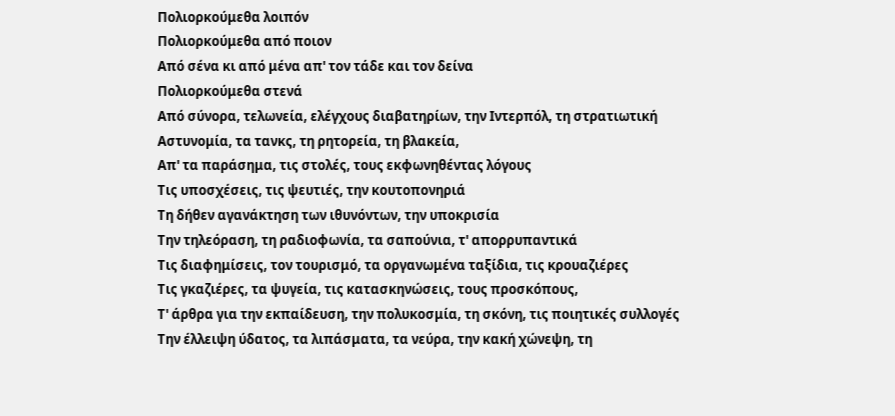Πολιορκούμεθα λοιπόν
Πολιορκούμεθα από ποιον
Από σένα κι από μένα απ' τον τάδε και τον δείνα
Πολιορκούμεθα στενά
Από σύνορα, τελωνεία, ελέγχους διαβατηρίων, την Ιντερπόλ, τη στρατιωτική
Αστυνομία, τα τανκς, τη ρητορεία, τη βλακεία,
Απ' τα παράσημα, τις στολές, τους εκφωνηθέντας λόγους
Τις υποσχέσεις, τις ψευτιές, την κουτοπονηριά
Τη δήθεν αγανάκτηση των ιθυνόντων, την υποκρισία
Την τηλεόραση, τη ραδιοφωνία, τα σαπούνια, τ' απορρυπαντικά
Τις διαφημίσεις, τον τουρισμό, τα οργανωμένα ταξίδια, τις κρουαζιέρες
Τις γκαζιέρες, τα ψυγεία, τις κατασκηνώσεις, τους προσκόπους,
Τ' άρθρα για την εκπαίδευση, την πολυκοσμία, τη σκόνη, τις ποιητικές συλλογές
Την έλλειψη ύδατος, τα λιπάσματα, τα νεύρα, την κακή χώνεψη, τη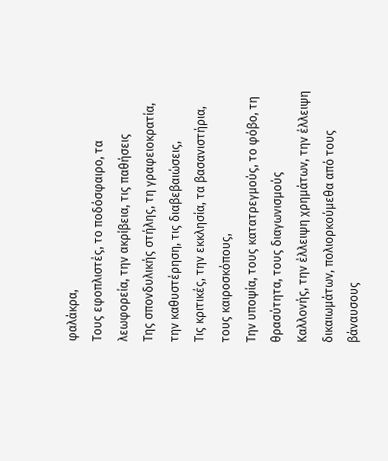φαλάκρα,
Τους εφοπλιστές, το ποδόσφαιρο, τα λεωφορεία, την ακρίβεια, τις παθήσεις
Της σπονδυλικής στήλης, τη γραφειοκρατία, την καθυστέρηση, τις διαβεβαιώσεις,
Τις κριτικές, την εκκλησία, τα βασανιστήρια, τους καιροσκόπους,
Την υποψία, τους κατατρεγμούς, το φόβο, τη θρασύτητα, τους διαγωνισμούς
Καλλονής, την έλλειψη χρημάτων, την έλλειψη δικαιωμάτων, πολιορκούμεθα από τους βάναυσους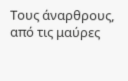Τους άναρθρους, από τις μαύρες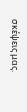σκέψεις μας.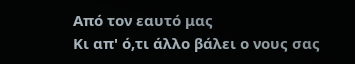Από τον εαυτό μας
Κι απ' ό,τι άλλο βάλει ο νους σας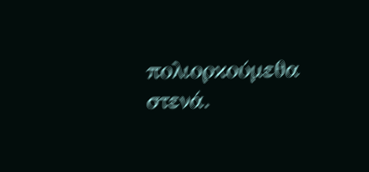πολιορκούμεθα στενά.